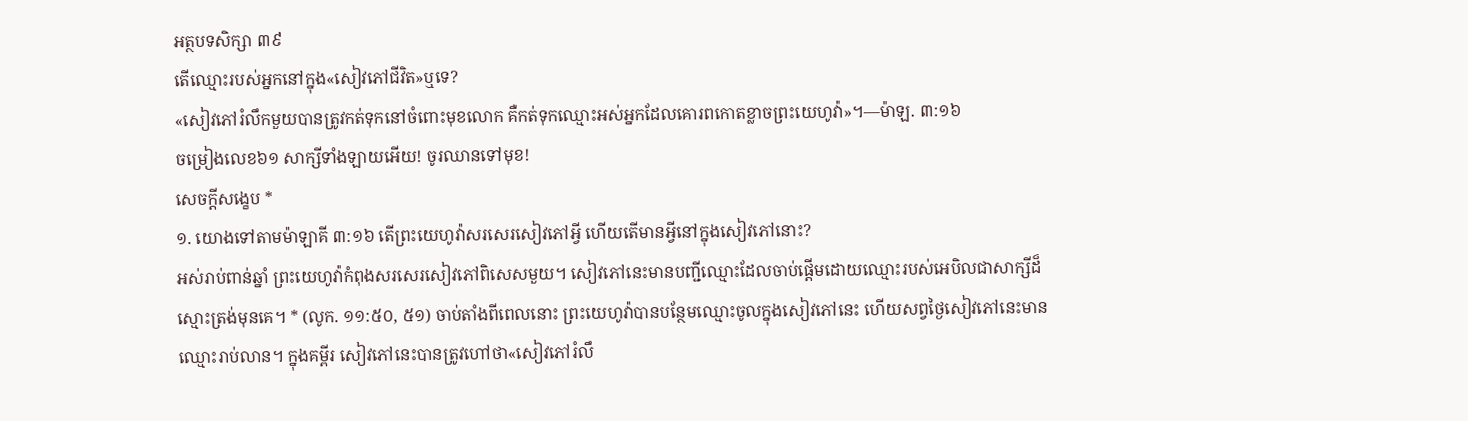អត្ថបទសិក្សា ៣៩
តើឈ្មោះរបស់អ្នកនៅក្នុង«សៀវភៅជីវិត»ឬទេ?
«សៀវភៅរំលឹកមួយបានត្រូវកត់ទុកនៅចំពោះមុខលោក គឺកត់ទុកឈ្មោះអស់អ្នកដែលគោរពកោតខ្លាចព្រះយេហូវ៉ា»។—ម៉ាឡ. ៣:១៦
ចម្រៀងលេខ៦១ សាក្សីទាំងឡាយអើយ! ចូរឈានទៅមុខ!
សេចក្ដីសង្ខេប *
១. យោងទៅតាមម៉ាឡាគី ៣:១៦ តើព្រះយេហូវ៉ាសរសេរសៀវភៅអ្វី ហើយតើមានអ្វីនៅក្នុងសៀវភៅនោះ?
អស់រាប់ពាន់ឆ្នាំ ព្រះយេហូវ៉ាកំពុងសរសេរសៀវភៅពិសេសមួយ។ សៀវភៅនេះមានបញ្ជីឈ្មោះដែលចាប់ផ្ដើមដោយឈ្មោះរបស់អេបិលជាសាក្សីដ៏ស្មោះត្រង់មុនគេ។ * (លូក. ១១:៥០, ៥១) ចាប់តាំងពីពេលនោះ ព្រះយេហូវ៉ាបានបន្ថែមឈ្មោះចូលក្នុងសៀវភៅនេះ ហើយសព្វថ្ងៃសៀវភៅនេះមានឈ្មោះរាប់លាន។ ក្នុងគម្ពីរ សៀវភៅនេះបានត្រូវហៅថា«សៀវភៅរំលឹ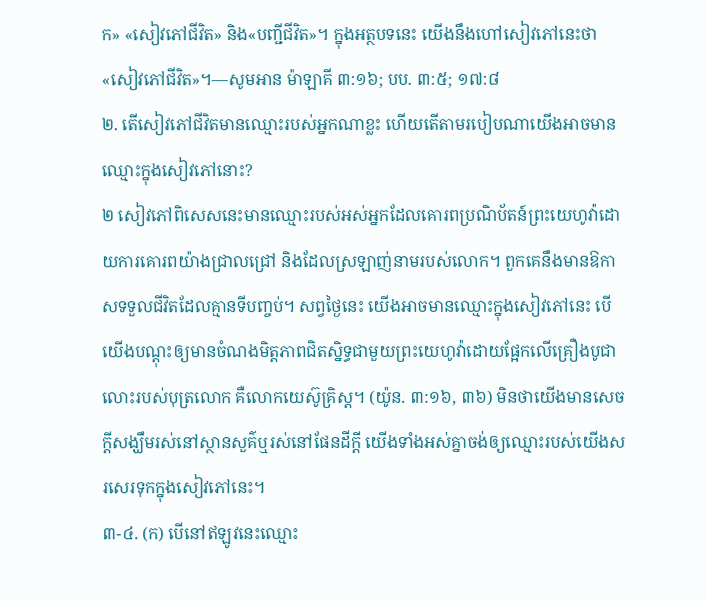ក» «សៀវភៅជីវិត» និង«បញ្ជីជីវិត»។ ក្នុងអត្ថបទនេះ យើងនឹងហៅសៀវភៅនេះថា«សៀវភៅជីវិត»។—សូមអាន ម៉ាឡាគី ៣:១៦; បប. ៣:៥; ១៧:៨
២. តើសៀវភៅជីវិតមានឈ្មោះរបស់អ្នកណាខ្លះ ហើយតើតាមរបៀបណាយើងអាចមានឈ្មោះក្នុងសៀវភៅនោះ?
២ សៀវភៅពិសេសនេះមានឈ្មោះរបស់អស់អ្នកដែលគោរពប្រណិប័តន៍ព្រះយេហូវ៉ាដោយការគោរពយ៉ាងជ្រាលជ្រៅ និងដែលស្រឡាញ់នាមរបស់លោក។ ពួកគេនឹងមានឱកាសទទួលជីវិតដែលគ្មានទីបញ្ចប់។ សព្វថ្ងៃនេះ យើងអាចមានឈ្មោះក្នុងសៀវភៅនេះ បើយើងបណ្ដុះឲ្យមានចំណងមិត្តភាពជិតស្និទ្ធជាមួយព្រះយេហូវ៉ាដោយផ្អែកលើគ្រឿងបូជាលោះរបស់បុត្រលោក គឺលោកយេស៊ូគ្រិស្ត។ (យ៉ូន. ៣:១៦, ៣៦) មិនថាយើងមានសេចក្ដីសង្ឃឹមរស់នៅស្ថានសួគ៌ឬរស់នៅផែនដីក្ដី យើងទាំងអស់គ្នាចង់ឲ្យឈ្មោះរបស់យើងសរសេរទុកក្នុងសៀវភៅនេះ។
៣-៤. (ក) បើនៅឥឡូវនេះឈ្មោះ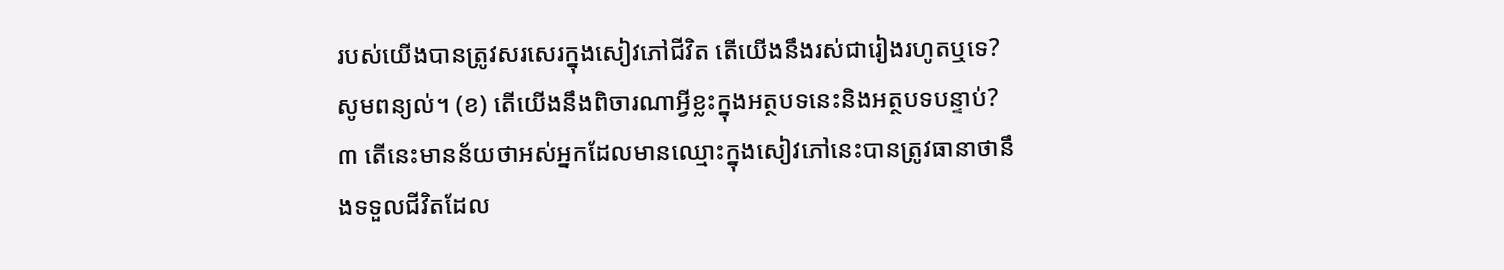របស់យើងបានត្រូវសរសេរក្នុងសៀវភៅជីវិត តើយើងនឹងរស់ជារៀងរហូតឬទេ? សូមពន្យល់។ (ខ) តើយើងនឹងពិចារណាអ្វីខ្លះក្នុងអត្ថបទនេះនិងអត្ថបទបន្ទាប់?
៣ តើនេះមានន័យថាអស់អ្នកដែលមានឈ្មោះក្នុងសៀវភៅនេះបានត្រូវធានាថានឹងទទួលជីវិតដែល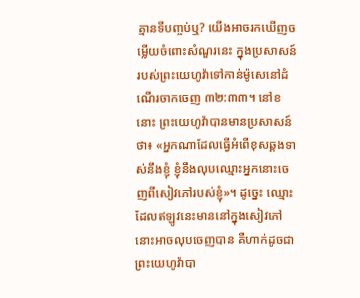គ្មានទីបញ្ចប់ឬ? យើងអាចរកឃើញចម្លើយចំពោះសំណួរនេះ ក្នុងប្រសាសន៍របស់ព្រះយេហូវ៉ាទៅកាន់ម៉ូសេនៅដំណើរចាកចេញ ៣២:៣៣។ នៅខនោះ ព្រះយេហូវ៉ាបានមានប្រសាសន៍ថា៖ «អ្នកណាដែលធ្វើអំពើខុសឆ្គងទាស់នឹងខ្ញុំ ខ្ញុំនឹងលុបឈ្មោះអ្នកនោះចេញពីសៀវភៅរបស់ខ្ញុំ»។ ដូច្នេះ ឈ្មោះដែលឥឡូវនេះមាននៅក្នុងសៀវភៅនោះអាចលុបចេញបាន គឺហាក់ដូចជាព្រះយេហូវ៉ាបា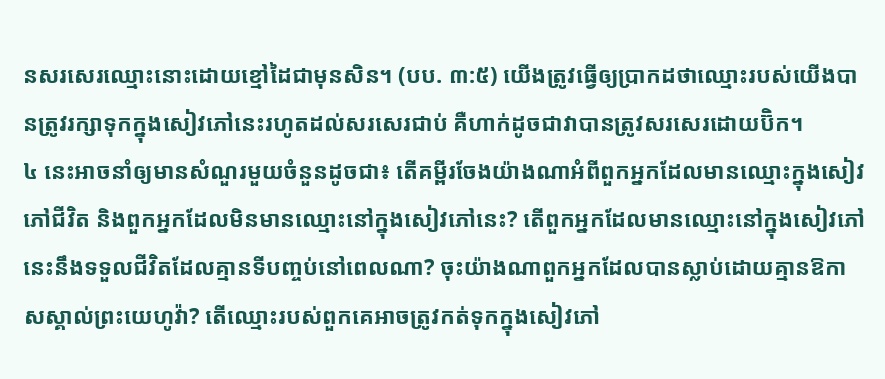នសរសេរឈ្មោះនោះដោយខ្មៅដៃជាមុនសិន។ (បប. ៣:៥) យើងត្រូវធ្វើឲ្យប្រាកដថាឈ្មោះរបស់យើងបានត្រូវរក្សាទុកក្នុងសៀវភៅនេះរហូតដល់សរសេរជាប់ គឺហាក់ដូចជាវាបានត្រូវសរសេរដោយប៊ិក។
៤ នេះអាចនាំឲ្យមានសំណួរមួយចំនួនដូចជា៖ តើគម្ពីរចែងយ៉ាងណាអំពីពួកអ្នកដែលមានឈ្មោះក្នុងសៀវភៅជីវិត និងពួកអ្នកដែលមិនមានឈ្មោះនៅក្នុងសៀវភៅនេះ? តើពួកអ្នកដែលមានឈ្មោះនៅក្នុងសៀវភៅនេះនឹងទទួលជីវិតដែលគ្មានទីបញ្ចប់នៅពេលណា? ចុះយ៉ាងណាពួកអ្នកដែលបានស្លាប់ដោយគ្មានឱកាសស្គាល់ព្រះយេហូវ៉ា? តើឈ្មោះរបស់ពួកគេអាចត្រូវកត់ទុកក្នុងសៀវភៅ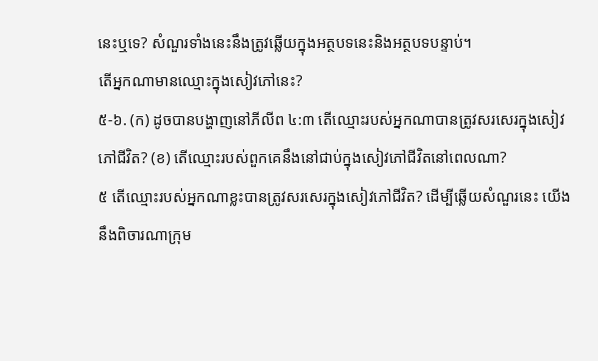នេះឬទេ? សំណួរទាំងនេះនឹងត្រូវឆ្លើយក្នុងអត្ថបទនេះនិងអត្ថបទបន្ទាប់។
តើអ្នកណាមានឈ្មោះក្នុងសៀវភៅនេះ?
៥-៦. (ក) ដូចបានបង្ហាញនៅភីលីព ៤:៣ តើឈ្មោះរបស់អ្នកណាបានត្រូវសរសេរក្នុងសៀវភៅជីវិត? (ខ) តើឈ្មោះរបស់ពួកគេនឹងនៅជាប់ក្នុងសៀវភៅជីវិតនៅពេលណា?
៥ តើឈ្មោះរបស់អ្នកណាខ្លះបានត្រូវសរសេរក្នុងសៀវភៅជីវិត? ដើម្បីឆ្លើយសំណួរនេះ យើងនឹងពិចារណាក្រុម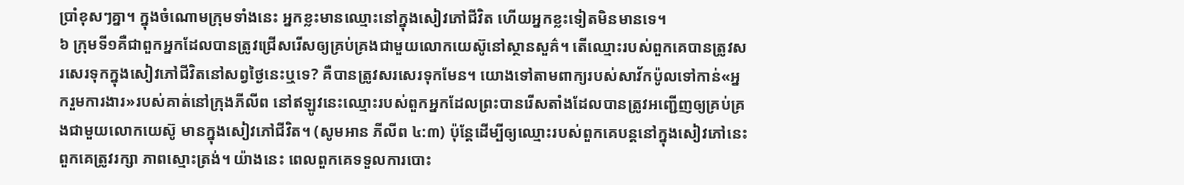ប្រាំខុសៗគ្នា។ ក្នុងចំណោមក្រុមទាំងនេះ អ្នកខ្លះមានឈ្មោះនៅក្នុងសៀវភៅជីវិត ហើយអ្នកខ្លះទៀតមិនមានទេ។
៦ ក្រុមទី១គឺជាពួកអ្នកដែលបានត្រូវជ្រើសរើសឲ្យគ្រប់គ្រងជាមួយលោកយេស៊ូនៅស្ថានសួគ៌។ តើឈ្មោះរបស់ពួកគេបានត្រូវសរសេរទុកក្នុងសៀវភៅជីវិតនៅសព្វថ្ងៃនេះឬទេ? គឺបានត្រូវសរសេរទុកមែន។ យោងទៅតាមពាក្យរបស់សាវ័កប៉ូលទៅកាន់«អ្នករួមការងារ»របស់គាត់នៅក្រុងភីលីព នៅឥឡូវនេះឈ្មោះរបស់ពួកអ្នកដែលព្រះបានរើសតាំងដែលបានត្រូវអញ្ជើញឲ្យគ្រប់គ្រងជាមួយលោកយេស៊ូ មានក្នុងសៀវភៅជីវិត។ (សូមអាន ភីលីព ៤:៣) ប៉ុន្តែដើម្បីឲ្យឈ្មោះរបស់ពួកគេបន្តនៅក្នុងសៀវភៅនេះ ពួកគេត្រូវរក្សា ភាពស្មោះត្រង់។ យ៉ាងនេះ ពេលពួកគេទទួលការបោះ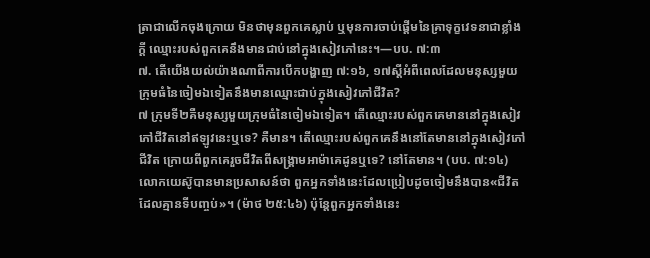ត្រាជាលើកចុងក្រោយ មិនថាមុនពួកគេស្លាប់ ឬមុនការចាប់ផ្ដើមនៃគ្រាទុក្ខវេទនាជាខ្លាំងក្ដី ឈ្មោះរបស់ពួកគេនឹងមានជាប់នៅក្នុងសៀវភៅនេះ។—បប. ៧:៣
៧. តើយើងយល់យ៉ាងណាពីការបើកបង្ហាញ ៧:១៦, ១៧ស្ដីអំពីពេលដែលមនុស្សមួយក្រុមធំនៃចៀមឯទៀតនឹងមានឈ្មោះជាប់ក្នុងសៀវភៅជីវិត?
៧ ក្រុមទី២គឺមនុស្សមួយក្រុមធំនៃចៀមឯទៀត។ តើឈ្មោះរបស់ពួកគេមាននៅក្នុងសៀវភៅជីវិតនៅឥឡូវនេះឬទេ? គឺមាន។ តើឈ្មោះរបស់ពួកគេនឹងនៅតែមាននៅក្នុងសៀវភៅជីវិត ក្រោយពីពួកគេរួចជីវិតពីសង្គ្រាមអាម៉ាគេដូនឬទេ? នៅតែមាន។ (បប. ៧:១៤) លោកយេស៊ូបានមានប្រសាសន៍ថា ពួកអ្នកទាំងនេះដែលប្រៀបដូចចៀមនឹងបាន«ជីវិតដែលគ្មានទីបញ្ចប់»។ (ម៉ាថ ២៥:៤៦) ប៉ុន្តែពួកអ្នកទាំងនេះ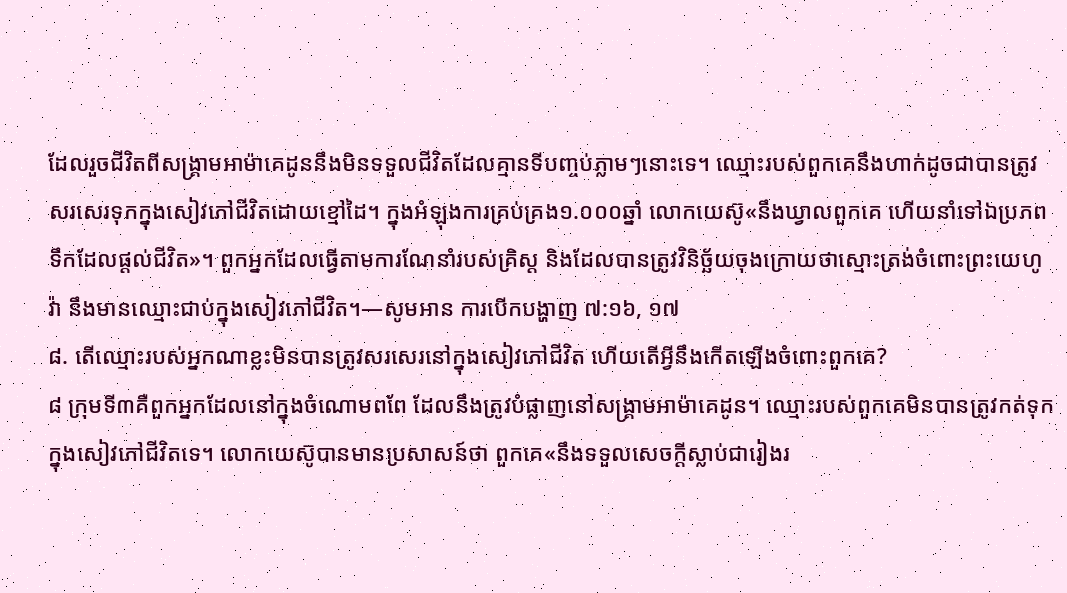ដែលរួចជីវិតពីសង្គ្រាមអាម៉ាគេដូននឹងមិនទទួលជីវិតដែលគ្មានទីបញ្ចប់ភ្លាមៗនោះទេ។ ឈ្មោះរបស់ពួកគេនឹងហាក់ដូចជាបានត្រូវសរសេរទុកក្នុងសៀវភៅជីវិតដោយខ្មៅដៃ។ ក្នុងអំឡុងការគ្រប់គ្រង១.០០០ឆ្នាំ លោកយេស៊ូ«នឹងឃ្វាលពួកគេ ហើយនាំទៅឯប្រភពទឹកដែលផ្ដល់ជីវិត»។ ពួកអ្នកដែលធ្វើតាមការណែនាំរបស់គ្រិស្ត និងដែលបានត្រូវវិនិច្ឆ័យចុងក្រោយថាស្មោះត្រង់ចំពោះព្រះយេហូវ៉ា នឹងមានឈ្មោះជាប់ក្នុងសៀវភៅជីវិត។—សូមអាន ការបើកបង្ហាញ ៧:១៦, ១៧
៨. តើឈ្មោះរបស់អ្នកណាខ្លះមិនបានត្រូវសរសេរនៅក្នុងសៀវភៅជីវិត ហើយតើអ្វីនឹងកើតឡើងចំពោះពួកគេ?
៨ ក្រុមទី៣គឺពួកអ្នកដែលនៅក្នុងចំណោមពពែ ដែលនឹងត្រូវបំផ្លាញនៅសង្គ្រាមអាម៉ាគេដូន។ ឈ្មោះរបស់ពួកគេមិនបានត្រូវកត់ទុកក្នុងសៀវភៅជីវិតទេ។ លោកយេស៊ូបានមានប្រសាសន៍ថា ពួកគេ«នឹងទទួលសេចក្ដីស្លាប់ជារៀងរ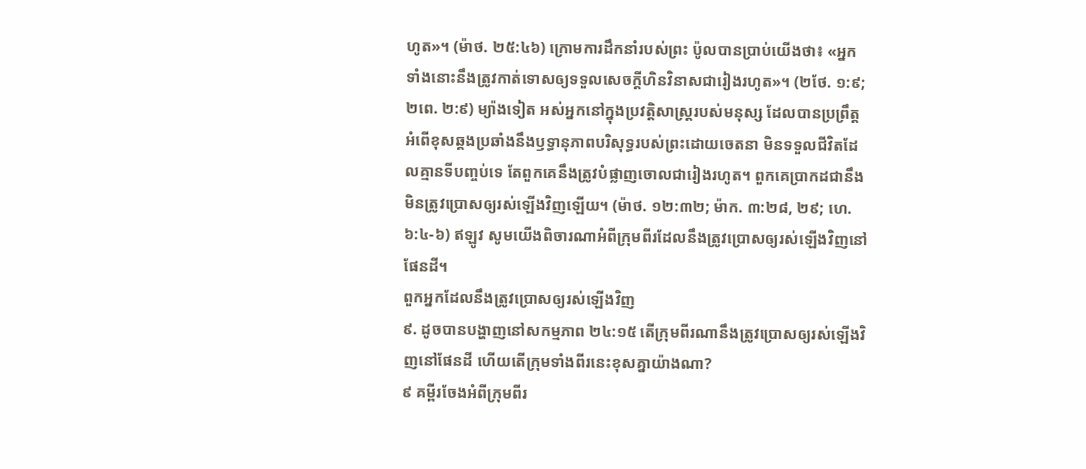ហូត»។ (ម៉ាថ. ២៥:៤៦) ក្រោមការដឹកនាំរបស់ព្រះ ប៉ូលបានប្រាប់យើងថា៖ «អ្នកទាំងនោះនឹងត្រូវកាត់ទោសឲ្យទទួលសេចក្ដីហិនវិនាសជារៀងរហូត»។ (២ថែ. ១:៩; ២ពេ. ២:៩) ម្យ៉ាងទៀត អស់អ្នកនៅក្នុងប្រវត្តិសាស្ត្ររបស់មនុស្ស ដែលបានប្រព្រឹត្តអំពើខុសឆ្គងប្រឆាំងនឹងឫទ្ធានុភាពបរិសុទ្ធរបស់ព្រះដោយចេតនា មិនទទួលជីវិតដែលគ្មានទីបញ្ចប់ទេ តែពួកគេនឹងត្រូវបំផ្លាញចោលជារៀងរហូត។ ពួកគេប្រាកដជានឹងមិនត្រូវប្រោសឲ្យរស់ឡើងវិញឡើយ។ (ម៉ាថ. ១២:៣២; ម៉ាក. ៣:២៨, ២៩; ហេ. ៦:៤-៦) ឥឡូវ សូមយើងពិចារណាអំពីក្រុមពីរដែលនឹងត្រូវប្រោសឲ្យរស់ឡើងវិញនៅផែនដី។
ពួកអ្នកដែលនឹងត្រូវប្រោសឲ្យរស់ឡើងវិញ
៩. ដូចបានបង្ហាញនៅសកម្មភាព ២៤:១៥ តើក្រុមពីរណានឹងត្រូវប្រោសឲ្យរស់ឡើងវិញនៅផែនដី ហើយតើក្រុមទាំងពីរនេះខុសគ្នាយ៉ាងណា?
៩ គម្ពីរចែងអំពីក្រុមពីរ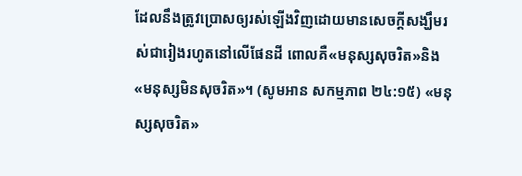ដែលនឹងត្រូវប្រោសឲ្យរស់ឡើងវិញដោយមានសេចក្ដីសង្ឃឹមរស់ជារៀងរហូតនៅលើផែនដី ពោលគឺ«មនុស្សសុចរិត»និង«មនុស្សមិនសុចរិត»។ (សូមអាន សកម្មភាព ២៤:១៥) «មនុស្សសុចរិត»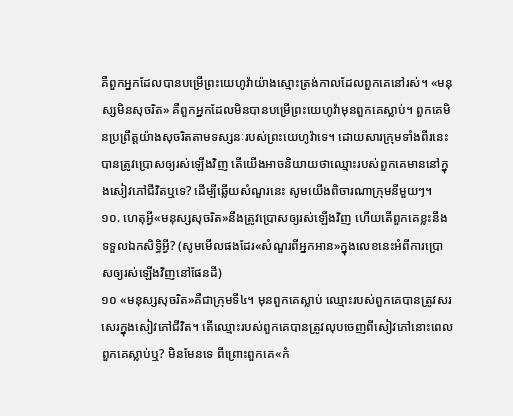គឺពួកអ្នកដែលបានបម្រើព្រះយេហូវ៉ាយ៉ាងស្មោះត្រង់កាលដែលពួកគេនៅរស់។ «មនុស្សមិនសុចរិត» គឺពួកអ្នកដែលមិនបានបម្រើព្រះយេហូវ៉ាមុនពួកគេស្លាប់។ ពួកគេមិនប្រព្រឹត្តយ៉ាងសុចរិតតាមទស្សនៈរបស់ព្រះយេហូវ៉ាទេ។ ដោយសារក្រុមទាំងពីរនេះបានត្រូវប្រោសឲ្យរស់ឡើងវិញ តើយើងអាចនិយាយថាឈ្មោះរបស់ពួកគេមាននៅក្នុងសៀវភៅជីវិតឬទេ? ដើម្បីឆ្លើយសំណួរនេះ សូមយើងពិចារណាក្រុមនីមួយៗ។
១០. ហេតុអ្វី«មនុស្សសុចរិត»នឹងត្រូវប្រោសឲ្យរស់ឡើងវិញ ហើយតើពួកគេខ្លះនឹងទទួលឯកសិទ្ធិអ្វី? (សូមមើលផងដែរ«សំណួរពីអ្នកអាន»ក្នុងលេខនេះអំពីការប្រោសឲ្យរស់ឡើងវិញនៅផែនដី)
១០ «មនុស្សសុចរិត»គឺជាក្រុមទី៤។ មុនពួកគេស្លាប់ ឈ្មោះរបស់ពួកគេបានត្រូវសរសេរក្នុងសៀវភៅជីវិត។ តើឈ្មោះរបស់ពួកគេបានត្រូវលុបចេញពីសៀវភៅនោះពេលពួកគេស្លាប់ឬ? មិនមែនទេ ពីព្រោះពួកគេ«កំ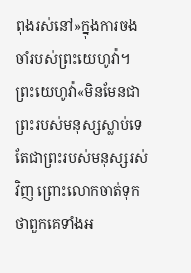ពុងរស់នៅ»ក្នុងការចងចាំរបស់ព្រះយេហូវ៉ា។ ព្រះយេហូវ៉ា«មិនមែនជាព្រះរបស់មនុស្សស្លាប់ទេ តែជាព្រះរបស់មនុស្សរស់វិញ ព្រោះលោកចាត់ទុកថាពួកគេទាំងអ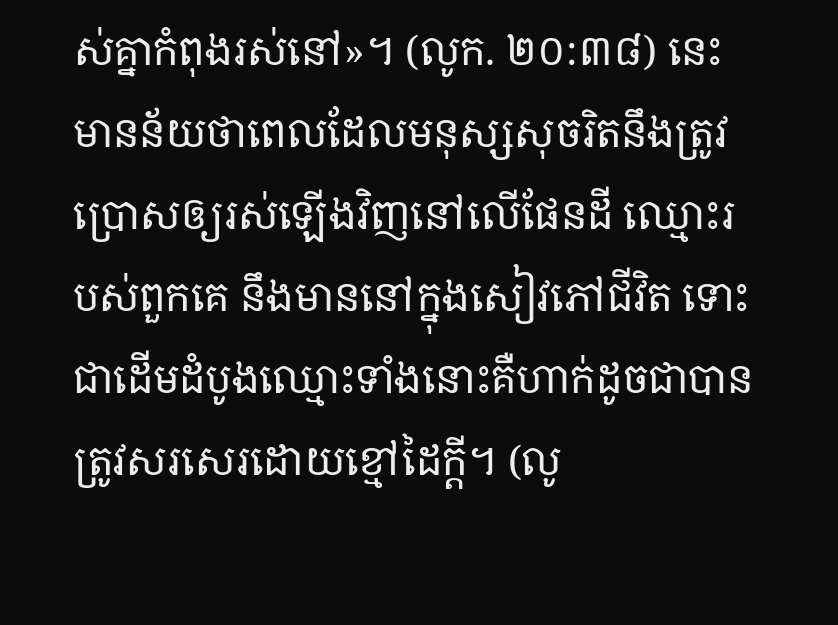ស់គ្នាកំពុងរស់នៅ»។ (លូក. ២០:៣៨) នេះមានន័យថាពេលដែលមនុស្សសុចរិតនឹងត្រូវប្រោសឲ្យរស់ឡើងវិញនៅលើផែនដី ឈ្មោះរបស់ពួកគេ នឹងមាននៅក្នុងសៀវភៅជីវិត ទោះជាដើមដំបូងឈ្មោះទាំងនោះគឺហាក់ដូចជាបានត្រូវសរសេរដោយខ្មៅដៃក្ដី។ (លូ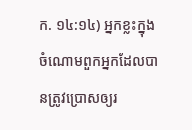ក. ១៤:១៤) អ្នកខ្លះក្នុងចំណោមពួកអ្នកដែលបានត្រូវប្រោសឲ្យរ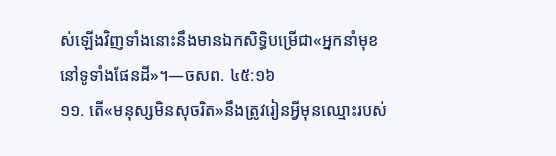ស់ឡើងវិញទាំងនោះនឹងមានឯកសិទ្ធិបម្រើជា«អ្នកនាំមុខនៅទូទាំងផែនដី»។—ចសព. ៤៥:១៦
១១. តើ«មនុស្សមិនសុចរិត»នឹងត្រូវរៀនអ្វីមុនឈ្មោះរបស់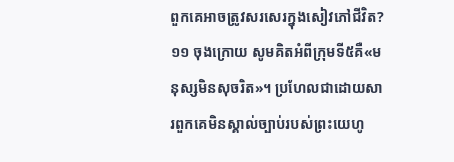ពួកគេអាចត្រូវសរសេរក្នុងសៀវភៅជីវិត?
១១ ចុងក្រោយ សូមគិតអំពីក្រុមទី៥គឺ«មនុស្សមិនសុចរិត»។ ប្រហែលជាដោយសារពួកគេមិនស្គាល់ច្បាប់របស់ព្រះយេហូ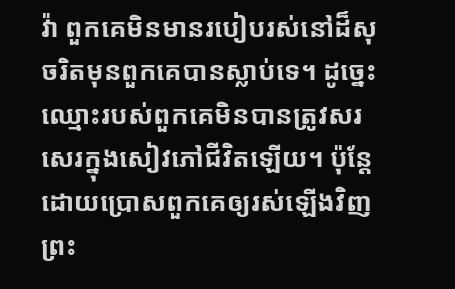វ៉ា ពួកគេមិនមានរបៀបរស់នៅដ៏សុចរិតមុនពួកគេបានស្លាប់ទេ។ ដូច្នេះ ឈ្មោះរបស់ពួកគេមិនបានត្រូវសរសេរក្នុងសៀវភៅជីវិតឡើយ។ ប៉ុន្តែ ដោយប្រោសពួកគេឲ្យរស់ឡើងវិញ ព្រះ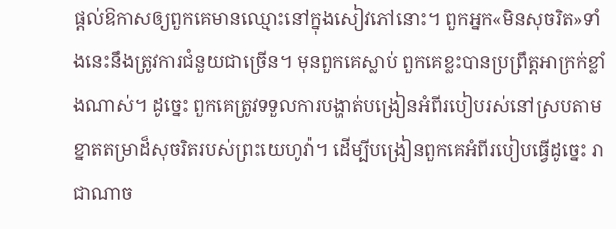ផ្ដល់ឱកាសឲ្យពួកគេមានឈ្មោះនៅក្នុងសៀវភៅនោះ។ ពួកអ្នក«មិនសុចរិត»ទាំងនេះនឹងត្រូវការជំនួយជាច្រើន។ មុនពួកគេស្លាប់ ពួកគេខ្លះបានប្រព្រឹត្តអាក្រក់ខ្លាំងណាស់។ ដូច្នេះ ពួកគេត្រូវទទួលការបង្ហាត់បង្រៀនអំពីរបៀបរស់នៅស្របតាមខ្នាតតម្រាដ៏សុចរិតរបស់ព្រះយេហូវ៉ា។ ដើម្បីបង្រៀនពួកគេអំពីរបៀបធ្វើដូច្នេះ រាជាណាច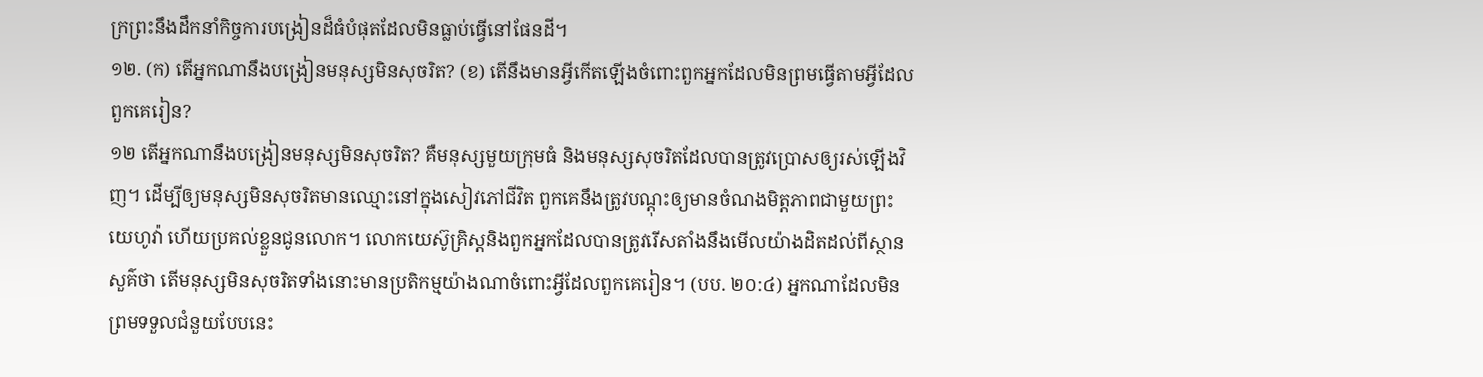ក្រព្រះនឹងដឹកនាំកិច្ចការបង្រៀនដ៏ធំបំផុតដែលមិនធ្លាប់ធ្វើនៅផែនដី។
១២. (ក) តើអ្នកណានឹងបង្រៀនមនុស្សមិនសុចរិត? (ខ) តើនឹងមានអ្វីកើតឡើងចំពោះពួកអ្នកដែលមិនព្រមធ្វើតាមអ្វីដែលពួកគេរៀន?
១២ តើអ្នកណានឹងបង្រៀនមនុស្សមិនសុចរិត? គឺមនុស្សមួយក្រុមធំ និងមនុស្សសុចរិតដែលបានត្រូវប្រោសឲ្យរស់ឡើងវិញ។ ដើម្បីឲ្យមនុស្សមិនសុចរិតមានឈ្មោះនៅក្នុងសៀវភៅជីវិត ពួកគេនឹងត្រូវបណ្ដុះឲ្យមានចំណងមិត្តភាពជាមួយព្រះយេហូវ៉ា ហើយប្រគល់ខ្លួនជូនលោក។ លោកយេស៊ូគ្រិស្តនិងពួកអ្នកដែលបានត្រូវរើសតាំងនឹងមើលយ៉ាងដិតដល់ពីស្ថានសួគ៌ថា តើមនុស្សមិនសុចរិតទាំងនោះមានប្រតិកម្មយ៉ាងណាចំពោះអ្វីដែលពួកគេរៀន។ (បប. ២០:៤) អ្នកណាដែលមិនព្រមទទួលជំនួយបែបនេះ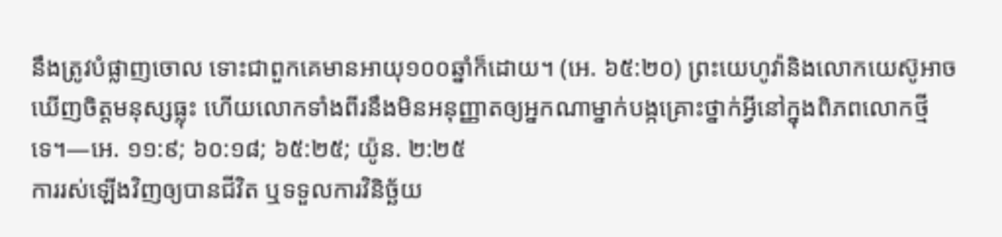នឹងត្រូវបំផ្លាញចោល ទោះជាពួកគេមានអាយុ១០០ឆ្នាំក៏ដោយ។ (អេ. ៦៥:២០) ព្រះយេហូវ៉ានិងលោកយេស៊ូអាចឃើញចិត្តមនុស្សធ្លុះ ហើយលោកទាំងពីរនឹងមិនអនុញ្ញាតឲ្យអ្នកណាម្នាក់បង្កគ្រោះថ្នាក់អ្វីនៅក្នុងពិភពលោកថ្មីទេ។—អេ. ១១:៩; ៦០:១៨; ៦៥:២៥; យ៉ូន. ២:២៥
ការរស់ឡើងវិញឲ្យបានជីវិត ឬទទួលការវិនិច្ឆ័យ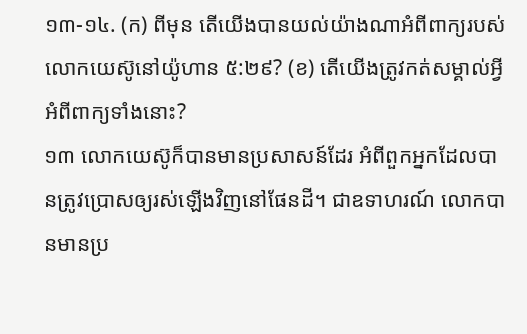១៣-១៤. (ក) ពីមុន តើយើងបានយល់យ៉ាងណាអំពីពាក្យរបស់លោកយេស៊ូនៅយ៉ូហាន ៥:២៩? (ខ) តើយើងត្រូវកត់សម្គាល់អ្វីអំពីពាក្យទាំងនោះ?
១៣ លោកយេស៊ូក៏បានមានប្រសាសន៍ដែរ អំពីពួកអ្នកដែលបានត្រូវប្រោសឲ្យរស់ឡើងវិញនៅផែនដី។ ជាឧទាហរណ៍ លោកបានមានប្រ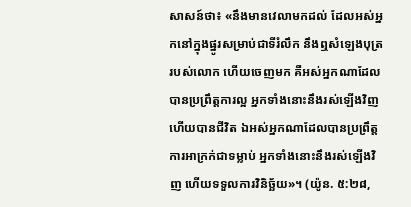សាសន៍ថា៖ «នឹងមានវេលាមកដល់ ដែលអស់អ្នកនៅក្នុងផ្នូរសម្រាប់ជាទីរំលឹក នឹងឮសំឡេងបុត្ររបស់លោក ហើយចេញមក គឺអស់អ្នកណាដែលបានប្រព្រឹត្តការល្អ អ្នកទាំងនោះនឹងរស់ឡើងវិញ ហើយបានជីវិត ឯអស់អ្នកណាដែលបានប្រព្រឹត្តការអាក្រក់ជាទម្លាប់ អ្នកទាំងនោះនឹងរស់ឡើងវិញ ហើយទទួលការវិនិច្ឆ័យ»។ (យ៉ូន. ៥:២៨,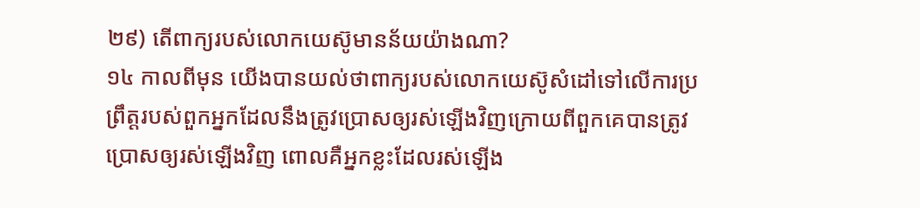២៩) តើពាក្យរបស់លោកយេស៊ូមានន័យយ៉ាងណា?
១៤ កាលពីមុន យើងបានយល់ថាពាក្យរបស់លោកយេស៊ូសំដៅទៅលើការប្រព្រឹត្តរបស់ពួកអ្នកដែលនឹងត្រូវប្រោសឲ្យរស់ឡើងវិញក្រោយពីពួកគេបានត្រូវប្រោសឲ្យរស់ឡើងវិញ ពោលគឺអ្នកខ្លះដែលរស់ឡើង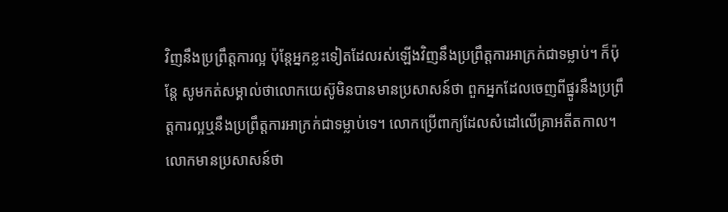វិញនឹងប្រព្រឹត្តការល្អ ប៉ុន្តែអ្នកខ្លះទៀតដែលរស់ឡើងវិញនឹងប្រព្រឹត្តការអាក្រក់ជាទម្លាប់។ ក៏ប៉ុន្តែ សូមកត់សម្គាល់ថាលោកយេស៊ូមិនបានមានប្រសាសន៍ថា ពួកអ្នកដែលចេញពីផ្នូរនឹងប្រព្រឹត្តការល្អឬនឹងប្រព្រឹត្តការអាក្រក់ជាទម្លាប់ទេ។ លោកប្រើពាក្យដែលសំដៅលើគ្រាអតីតកាល។ លោកមានប្រសាសន៍ថា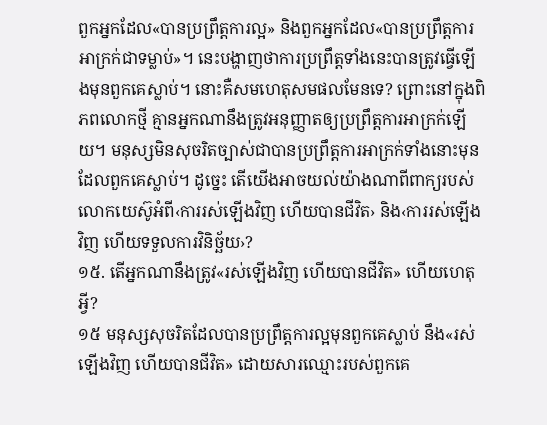ពួកអ្នកដែល«បានប្រព្រឹត្តការល្អ» និងពួកអ្នកដែល«បានប្រព្រឹត្តការអាក្រក់ជាទម្លាប់»។ នេះបង្ហាញថាការប្រព្រឹត្តទាំងនេះបានត្រូវធ្វើឡើងមុនពួកគេស្លាប់។ នោះគឺសមហេតុសមផលមែនទេ? ព្រោះនៅក្នុងពិភពលោកថ្មី គ្មានអ្នកណានឹងត្រូវអនុញ្ញាតឲ្យប្រព្រឹត្តការអាក្រក់ឡើយ។ មនុស្សមិនសុចរិតច្បាស់ជាបានប្រព្រឹត្តការអាក្រក់ទាំងនោះមុនដែលពួកគេស្លាប់។ ដូច្នេះ តើយើងអាចយល់យ៉ាងណាពីពាក្យរបស់លោកយេស៊ូអំពី‹ការរស់ឡើងវិញ ហើយបានជីវិត› និង‹ការរស់ឡើងវិញ ហើយទទួលការវិនិច្ឆ័យ›?
១៥. តើអ្នកណានឹងត្រូវ«រស់ឡើងវិញ ហើយបានជីវិត» ហើយហេតុអ្វី?
១៥ មនុស្សសុចរិតដែលបានប្រព្រឹត្តការល្អមុនពួកគេស្លាប់ នឹង«រស់ឡើងវិញ ហើយបានជីវិត» ដោយសារឈ្មោះរបស់ពួកគេ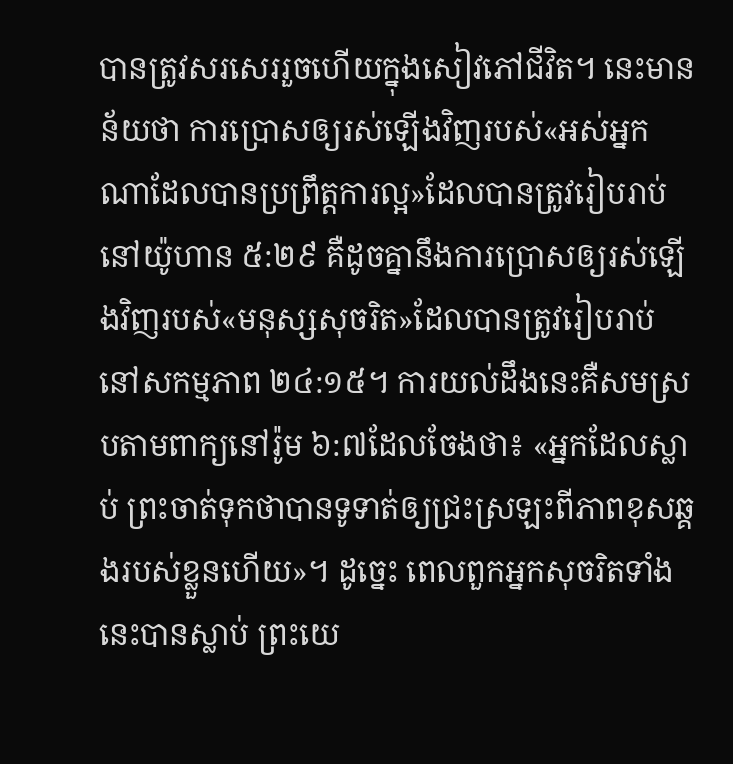បានត្រូវសរសេររួចហើយក្នុងសៀវភៅជីវិត។ នេះមានន័យថា ការប្រោសឲ្យរស់ឡើងវិញរបស់«អស់អ្នកណាដែលបានប្រព្រឹត្តការល្អ»ដែលបានត្រូវរៀបរាប់នៅយ៉ូហាន ៥:២៩ គឺដូចគ្នានឹងការប្រោសឲ្យរស់ឡើងវិញរបស់«មនុស្សសុចរិត»ដែលបានត្រូវរៀបរាប់នៅសកម្មភាព ២៤:១៥។ ការយល់ដឹងនេះគឺសមស្របតាមពាក្យនៅរ៉ូម ៦:៧ដែលចែងថា៖ «អ្នកដែលស្លាប់ ព្រះចាត់ទុកថាបានទូទាត់ឲ្យជ្រះស្រឡះពីភាពខុសឆ្គងរបស់ខ្លួនហើយ»។ ដូច្នេះ ពេលពួកអ្នកសុចរិតទាំងនេះបានស្លាប់ ព្រះយេ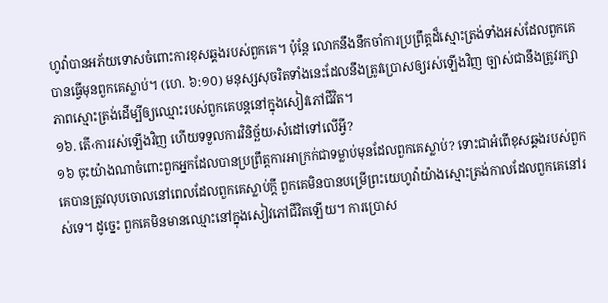ហូវ៉ាបានអភ័យទោសចំពោះការខុសឆ្គងរបស់ពួកគេ។ ប៉ុន្តែ លោកនឹងនឹកចាំការប្រព្រឹត្តដ៏ស្មោះត្រង់ទាំងអស់ដែលពួកគេបានធ្វើមុនពួកគេស្លាប់។ (ហេ. ៦:១០) មនុស្សសុចរិតទាំងនេះដែលនឹងត្រូវប្រោសឲ្យរស់ឡើងវិញ ច្បាស់ជានឹងត្រូវរក្សាភាពស្មោះត្រង់ដើម្បីឲ្យឈ្មោះរបស់ពួកគេបន្តនៅក្នុងសៀវភៅជីវិត។
១៦. តើ‹ការរស់ឡើងវិញ ហើយទទួលការវិនិច្ឆ័យ›សំដៅទៅលើអ្វី?
១៦ ចុះយ៉ាងណាចំពោះពួកអ្នកដែលបានប្រព្រឹត្តការអាក្រក់ជាទម្លាប់មុនដែលពួកគេស្លាប់? ទោះជាអំពើខុសឆ្គងរបស់ពួកគេបានត្រូវលុបចោលនៅពេលដែលពួកគេស្លាប់ក្ដី ពួកគេមិនបានបម្រើព្រះយេហូវ៉ាយ៉ាងស្មោះត្រង់កាលដែលពួកគេនៅរស់ទេ។ ដូច្នេះ ពួកគេមិនមានឈ្មោះនៅក្នុងសៀវភៅជីវិតឡើយ។ ការប្រោស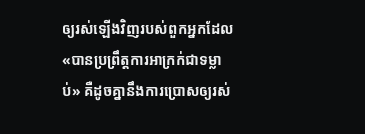ឲ្យរស់ឡើងវិញរបស់ពួកអ្នកដែល«បានប្រព្រឹត្តការអាក្រក់ជាទម្លាប់» គឺដូចគ្នានឹងការប្រោសឲ្យរស់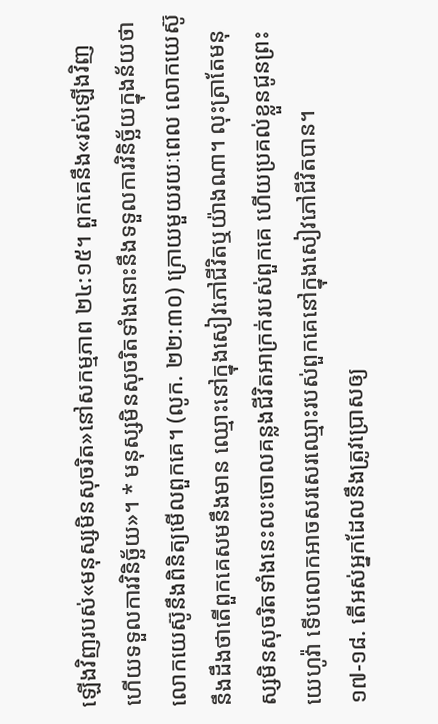ឡើងវិញរបស់«មនុស្សមិនសុចរិត»នៅសកម្មភាព ២៤:១៥។ ពួកគេនឹង«រស់ឡើងវិញ ហើយទទួលការវិនិច្ឆ័យ»។ * មនុស្សមិនសុចរិតទាំងនោះនឹងទទួលការវិនិច្ឆ័យក្នុងន័យថាលោកយេស៊ូនឹងពិនិត្យមើលពួកគេ។ (លូក. ២២:៣០) ក្រោយមួយរយៈពេល លោកយេស៊ូនឹងដឹងថាតើពួកគេសមនឹងមាន ឈ្មោះនៅក្នុងសៀវភៅជីវិតឬយ៉ាងណា។ លុះត្រាតែមនុស្សមិនសុចរិតទាំងនេះលះចោលគន្លងជីវិតអាក្រក់របស់ពួកគេ ហើយប្រគល់ខ្លួនជូនព្រះយេហូវ៉ា ទើបលោកអាចសរសេរឈ្មោះរបស់ពួកគេនៅក្នុងសៀវភៅជីវិតបាន។
១៧-១៨. តើអស់អ្នកដែលនឹងត្រូវប្រោសឲ្យ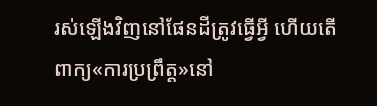រស់ឡើងវិញនៅផែនដីត្រូវធ្វើអ្វី ហើយតើពាក្យ«ការប្រព្រឹត្ត»នៅ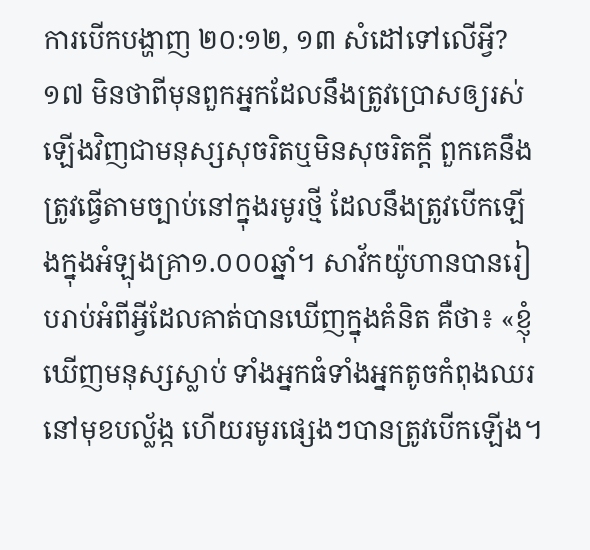ការបើកបង្ហាញ ២០:១២, ១៣ សំដៅទៅលើអ្វី?
១៧ មិនថាពីមុនពួកអ្នកដែលនឹងត្រូវប្រោសឲ្យរស់ឡើងវិញជាមនុស្សសុចរិតឬមិនសុចរិតក្ដី ពួកគេនឹងត្រូវធ្វើតាមច្បាប់នៅក្នុងរមូរថ្មី ដែលនឹងត្រូវបើកឡើងក្នុងអំឡុងគ្រា១.០០០ឆ្នាំ។ សាវ័កយ៉ូហានបានរៀបរាប់អំពីអ្វីដែលគាត់បានឃើញក្នុងគំនិត គឺថា៖ «ខ្ញុំឃើញមនុស្សស្លាប់ ទាំងអ្នកធំទាំងអ្នកតូចកំពុងឈរនៅមុខបល្ល័ង្ក ហើយរមូរផ្សេងៗបានត្រូវបើកឡើង។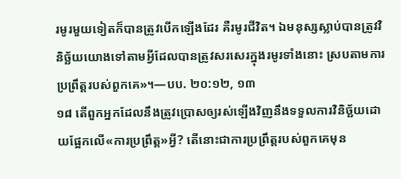រមូរមួយទៀតក៏បានត្រូវបើកឡើងដែរ គឺរមូរជីវិត។ ឯមនុស្សស្លាប់បានត្រូវវិនិច្ឆ័យយោងទៅតាមអ្វីដែលបានត្រូវសរសេរក្នុងរមូរទាំងនោះ ស្របតាមការប្រព្រឹត្តរបស់ពួកគេ»។—បប. ២០:១២, ១៣
១៨ តើពួកអ្នកដែលនឹងត្រូវប្រោសឲ្យរស់ឡើងវិញនឹងទទួលការវិនិច្ឆ័យដោយផ្អែកលើ«ការប្រព្រឹត្ត»អ្វី? តើនោះជាការប្រព្រឹត្តរបស់ពួកគេមុន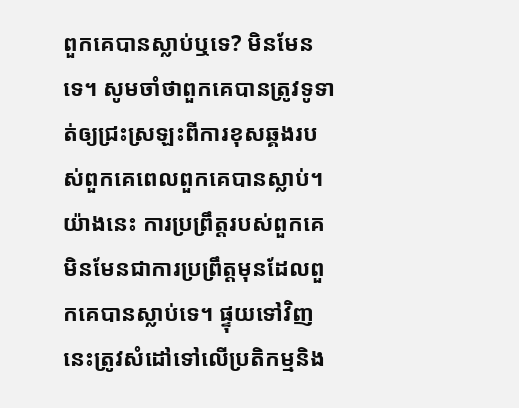ពួកគេបានស្លាប់ឬទេ? មិនមែនទេ។ សូមចាំថាពួកគេបានត្រូវទូទាត់ឲ្យជ្រះស្រឡះពីការខុសឆ្គងរបស់ពួកគេពេលពួកគេបានស្លាប់។ យ៉ាងនេះ ការប្រព្រឹត្តរបស់ពួកគេមិនមែនជាការប្រព្រឹត្តមុនដែលពួកគេបានស្លាប់ទេ។ ផ្ទុយទៅវិញ នេះត្រូវសំដៅទៅលើប្រតិកម្មនិង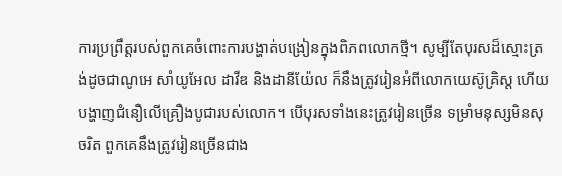ការប្រព្រឹត្តរបស់ពួកគេចំពោះការបង្ហាត់បង្រៀនក្នុងពិភពលោកថ្មី។ សូម្បីតែបុរសដ៏ស្មោះត្រង់ដូចជាណូអេ សាំយូអែល ដាវីឌ និងដានីយ៉ែល ក៏នឹងត្រូវរៀនអំពីលោកយេស៊ូគ្រិស្ត ហើយបង្ហាញជំនឿលើគ្រឿងបូជារបស់លោក។ បើបុរសទាំងនេះត្រូវរៀនច្រើន ទម្រាំមនុស្សមិនសុចរិត ពួកគេនឹងត្រូវរៀនច្រើនជាង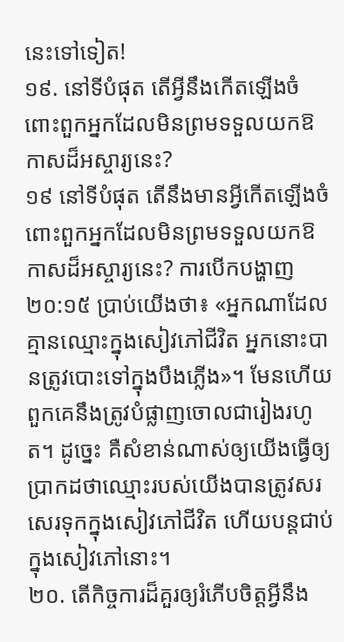នេះទៅទៀត!
១៩. នៅទីបំផុត តើអ្វីនឹងកើតឡើងចំពោះពួកអ្នកដែលមិនព្រមទទួលយកឱកាសដ៏អស្ចារ្យនេះ?
១៩ នៅទីបំផុត តើនឹងមានអ្វីកើតឡើងចំពោះពួកអ្នកដែលមិនព្រមទទួលយកឱកាសដ៏អស្ចារ្យនេះ? ការបើកបង្ហាញ ២០:១៥ ប្រាប់យើងថា៖ «អ្នកណាដែលគ្មានឈ្មោះក្នុងសៀវភៅជីវិត អ្នកនោះបានត្រូវបោះទៅក្នុងបឹងភ្លើង»។ មែនហើយ ពួកគេនឹងត្រូវបំផ្លាញចោលជារៀងរហូត។ ដូច្នេះ គឺសំខាន់ណាស់ឲ្យយើងធ្វើឲ្យប្រាកដថាឈ្មោះរបស់យើងបានត្រូវសរសេរទុកក្នុងសៀវភៅជីវិត ហើយបន្តជាប់ក្នុងសៀវភៅនោះ។
២០. តើកិច្ចការដ៏គួរឲ្យរំភើបចិត្តអ្វីនឹង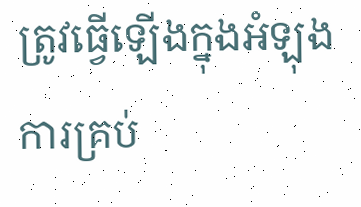ត្រូវធ្វើឡើងក្នុងអំឡុងការគ្រប់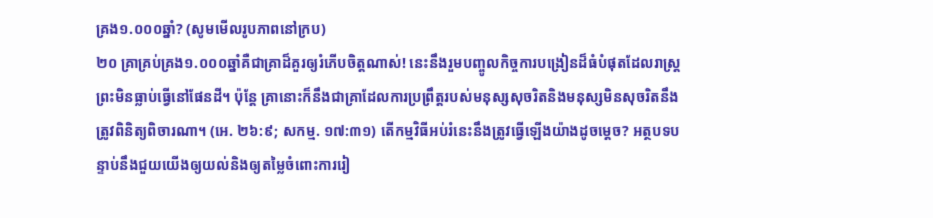គ្រង១.០០០ឆ្នាំ? (សូមមើលរូបភាពនៅក្រប)
២០ គ្រាគ្រប់គ្រង១.០០០ឆ្នាំគឺជាគ្រាដ៏គួរឲ្យរំភើបចិត្តណាស់! នេះនឹងរួមបញ្ចូលកិច្ចការបង្រៀនដ៏ធំបំផុតដែលរាស្ត្រព្រះមិនធ្លាប់ធ្វើនៅផែនដី។ ប៉ុន្តែ គ្រានោះក៏នឹងជាគ្រាដែលការប្រព្រឹត្តរបស់មនុស្សសុចរិតនិងមនុស្សមិនសុចរិតនឹងត្រូវពិនិត្យពិចារណា។ (អេ. ២៦:៩; សកម្ម. ១៧:៣១) តើកម្មវិធីអប់រំនេះនឹងត្រូវធ្វើឡើងយ៉ាងដូចម្ដេច? អត្ថបទបន្ទាប់នឹងជួយយើងឲ្យយល់និងឲ្យតម្លៃចំពោះការរៀ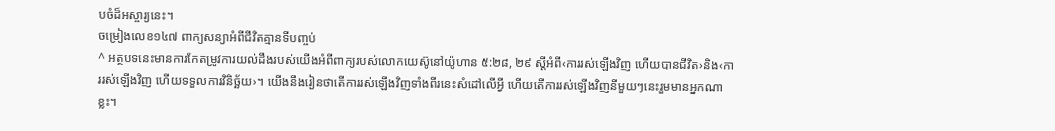បចំដ៏អស្ចារ្យនេះ។
ចម្រៀងលេខ១៤៧ ពាក្យសន្យាអំពីជីវិតគ្មានទីបញ្ចប់
^ អត្ថបទនេះមានការកែតម្រូវការយល់ដឹងរបស់យើងអំពីពាក្យរបស់លោកយេស៊ូនៅយ៉ូហាន ៥:២៨, ២៩ ស្ដីអំពី‹ការរស់ឡើងវិញ ហើយបានជីវិត›និង‹ការរស់ឡើងវិញ ហើយទទួលការវិនិច្ឆ័យ›។ យើងនឹងរៀនថាតើការរស់ឡើងវិញទាំងពីរនេះសំដៅលើអ្វី ហើយតើការរស់ឡើងវិញនីមួយៗនេះរួមមានអ្នកណាខ្លះ។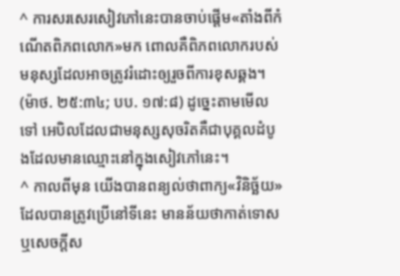^ ការសរសេរសៀវភៅនេះបានចាប់ផ្ដើម«តាំងពីកំណើតពិភពលោក»មក ពោលគឺពិភពលោករបស់មនុស្សដែលអាចត្រូវរំដោះឲ្យរួចពីការខុសឆ្គង។ (ម៉ាថ. ២៥:៣៤; បប. ១៧:៨) ដូច្នេះតាមមើលទៅ អេបិលដែលជាមនុស្សសុចរិតគឺជាបុគ្គលដំបូងដែលមានឈ្មោះនៅក្នុងសៀវភៅនេះ។
^ កាលពីមុន យើងបានពន្យល់ថាពាក្យ«វិនិច្ឆ័យ»ដែលបានត្រូវប្រើនៅទីនេះ មានន័យថាកាត់ទោសឬសេចក្ដីស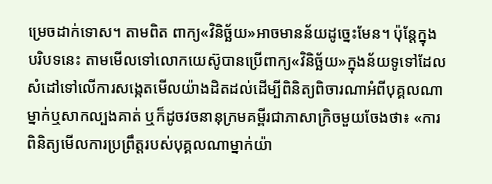ម្រេចដាក់ទោស។ តាមពិត ពាក្យ«វិនិច្ឆ័យ»អាចមានន័យដូច្នេះមែន។ ប៉ុន្តែក្នុងបរិបទនេះ តាមមើលទៅលោកយេស៊ូបានប្រើពាក្យ«វិនិច្ឆ័យ»ក្នុងន័យទូទៅដែលសំដៅទៅលើការសង្កេតមើលយ៉ាងដិតដល់ដើម្បីពិនិត្យពិចារណាអំពីបុគ្គលណាម្នាក់ឬសាកល្បងគាត់ ឬក៏ដូចវចនានុក្រមគម្ពីរជាភាសាក្រិចមួយចែងថា៖ «ការពិនិត្យមើលការប្រព្រឹត្តរបស់បុគ្គលណាម្នាក់យ៉ា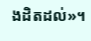ងដិតដល់»។